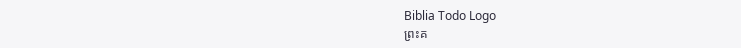Biblia Todo Logo
ព្រះគ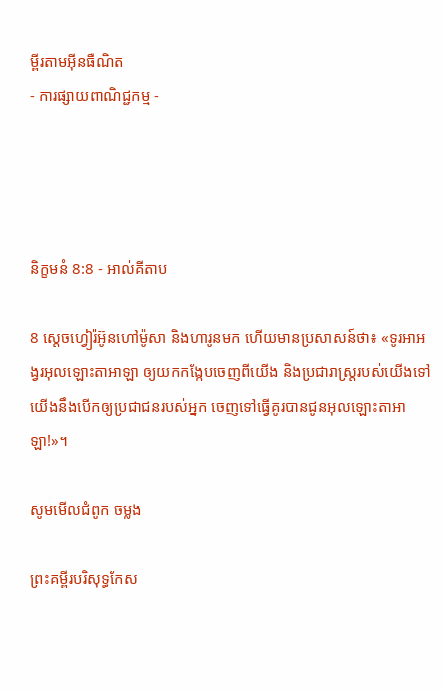ម្ពីរតាមអ៊ីនធឺណិត
- ការផ្សាយពាណិជ្ជកម្ម -




និក្ខមនំ 8:8 - អាល់គីតាប

8 ស្តេចហ្វៀរ៉អ៊ូនហៅម៉ូសា និងហារូនមក ហើយមានប្រសាសន៍ថា៖ «ទូរអាអង្វរអុលឡោះ‌តាអាឡា ឲ្យយកកង្កែបចេញពីយើង និងប្រជា‌រាស្ត្ររបស់យើងទៅ យើងនឹងបើកឲ្យប្រជា‌ជនរបស់អ្នក ចេញទៅធ្វើគូរបានជូនអុលឡោះ‌តាអាឡា!»។

សូមមើលជំពូក ចម្លង

ព្រះគម្ពីរបរិសុទ្ធកែស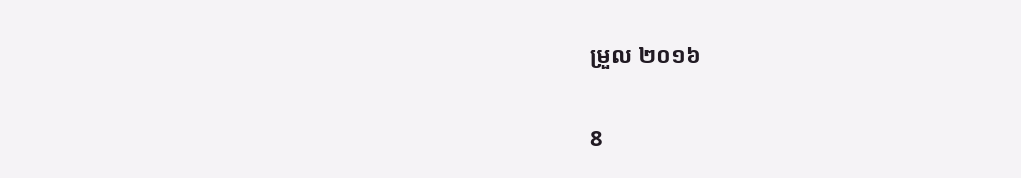ម្រួល ២០១៦

8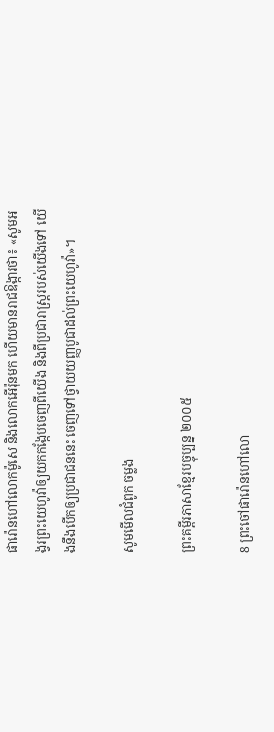ផារ៉ោនហៅលោកម៉ូសេ និងលោកអើរ៉ុនមក ហើយមានរាជ‌ឱង្ការថា៖ «សូមអង្វរព្រះ‌យេហូវ៉ាឲ្យយកកង្កែបចេញពីយើង និងពីប្រជា‌រាស្ត្ររបស់យើងទៅ យើងនឹងបើកឲ្យប្រជា‌ជននេះ ចេញទៅថ្វាយយញ្ញ‌បូជាដល់ព្រះ‌យេហូវ៉ា»។

សូមមើលជំពូក ចម្លង

ព្រះគម្ពីរភាសាខ្មែរបច្ចុប្បន្ន ២០០៥

8 ព្រះចៅផារ៉ោនហៅលោ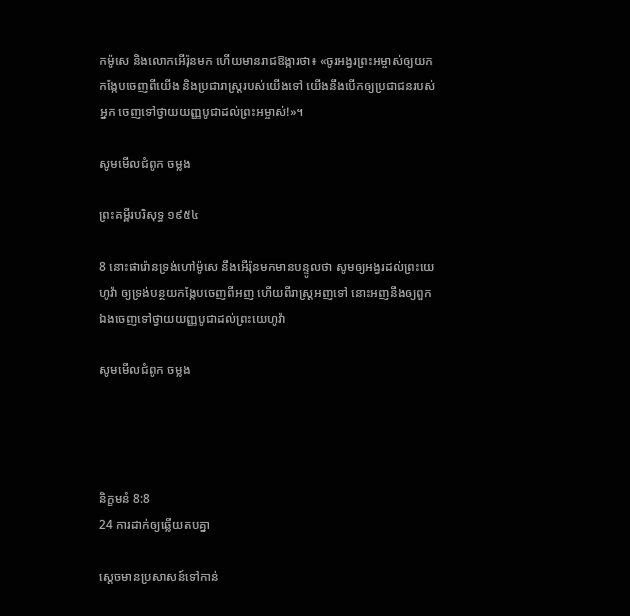កម៉ូសេ និងលោកអើរ៉ុនមក ហើយមានរាជ‌ឱង្ការថា៖ «ចូរអង្វរព្រះ‌អម្ចាស់ឲ្យយកកង្កែបចេញពីយើង និងប្រជា‌រាស្ដ្ររបស់យើងទៅ យើងនឹងបើកឲ្យប្រជា‌ជនរបស់អ្នក ចេញទៅថ្វាយយញ្ញ‌បូជាដល់ព្រះ‌អម្ចាស់!»។

សូមមើលជំពូក ចម្លង

ព្រះគម្ពីរបរិសុទ្ធ ១៩៥៤

8 នោះផារ៉ោនទ្រង់ហៅម៉ូសេ នឹងអើរ៉ុនមកមានបន្ទូលថា សូមឲ្យអង្វរដល់ព្រះ‌យេហូវ៉ា ឲ្យទ្រង់បន្ថយកង្កែបចេញពីអញ ហើយពីរាស្ត្រអញទៅ នោះអញនឹងឲ្យពួកឯងចេញទៅថ្វាយយញ្ញ‌បូជាដល់ព្រះ‌យេហូវ៉ា

សូមមើលជំពូក ចម្លង




និក្ខមនំ 8:8
24 ការដាក់ឲ្យឆ្លើយតបគ្នា

ស្តេចមានប្រសាសន៍ទៅកាន់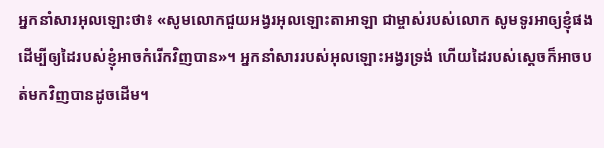អ្នកនាំសារអុលឡោះថា៖ «សូមលោកជួយអង្វរអុលឡោះ‌តាអាឡា ជាម្ចាស់របស់លោក សូមទូរអាឲ្យខ្ញុំផង ដើម្បីឲ្យដៃរបស់ខ្ញុំអាចកំរើកវិញបាន»។ អ្នកនាំសាររបស់អុលឡោះអង្វរទ្រង់ ហើយដៃរបស់ស្តេចក៏អាចបត់មកវិញបានដូចដើម។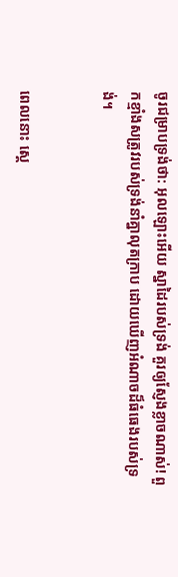ចូរជម្រាបទ្រង់ថា: អុលឡោះអើយ ស្នា‌ដៃរបស់ទ្រង់ គួរឲ្យស្ញែងខ្លាចណាស់! ពួកខ្មាំងសត្រូវរបស់ទ្រង់នាំគ្នាលុតក្រាប ដោយឃើញអំណាចដ៏ធំ‌ធេងរបស់ទ្រង់។


ពេលនោះ ស្តេ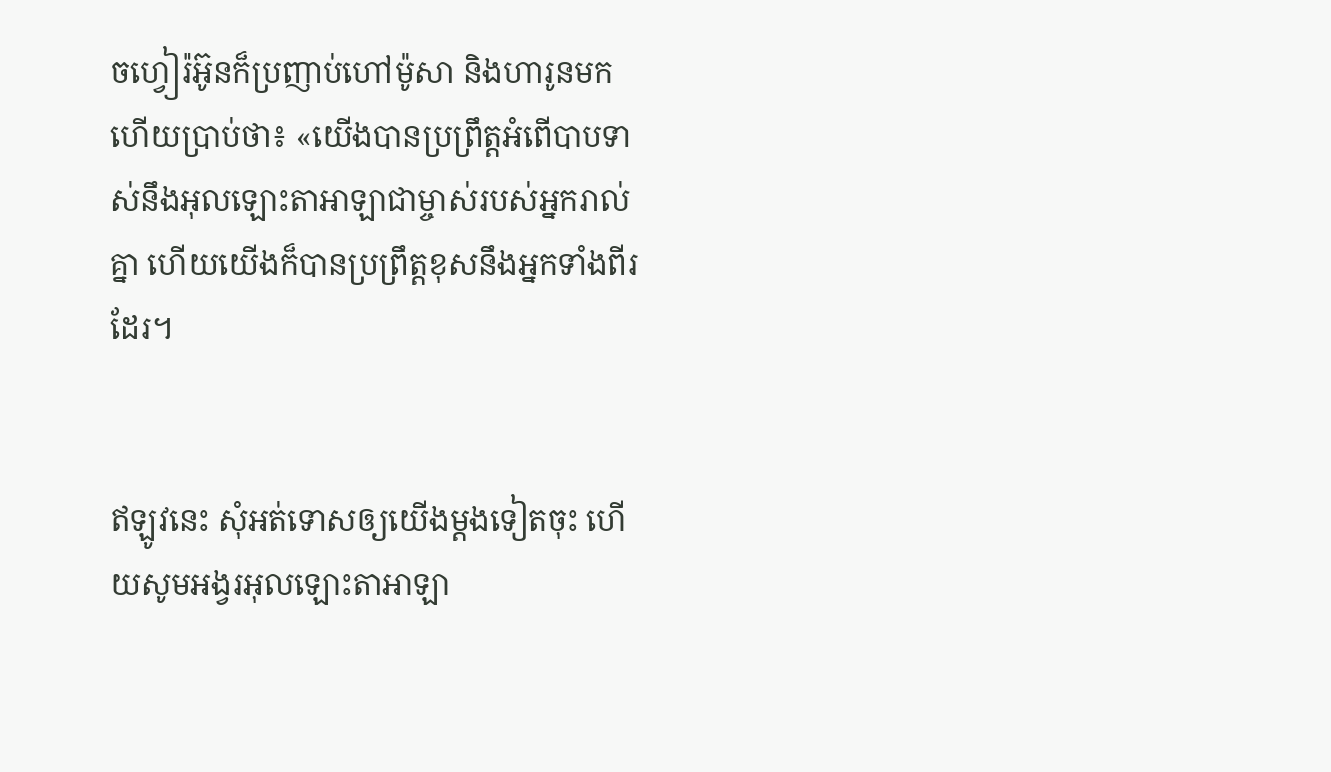ចហ្វៀរ៉អ៊ូនក៏ប្រញាប់ហៅម៉ូសា និងហារូនមក ហើយប្រាប់ថា៖ «យើងបានប្រព្រឹត្តអំពើបាបទាស់នឹងអុលឡោះ‌តាអាឡាជាម្ចាស់របស់អ្នករាល់គ្នា ហើយយើងក៏បានប្រព្រឹត្តខុសនឹងអ្នកទាំងពីរដែរ។


ឥឡូវនេះ សុំអត់ទោសឲ្យយើងម្តងទៀតចុះ ហើយសូមអង្វរអុលឡោះ‌តាអាឡា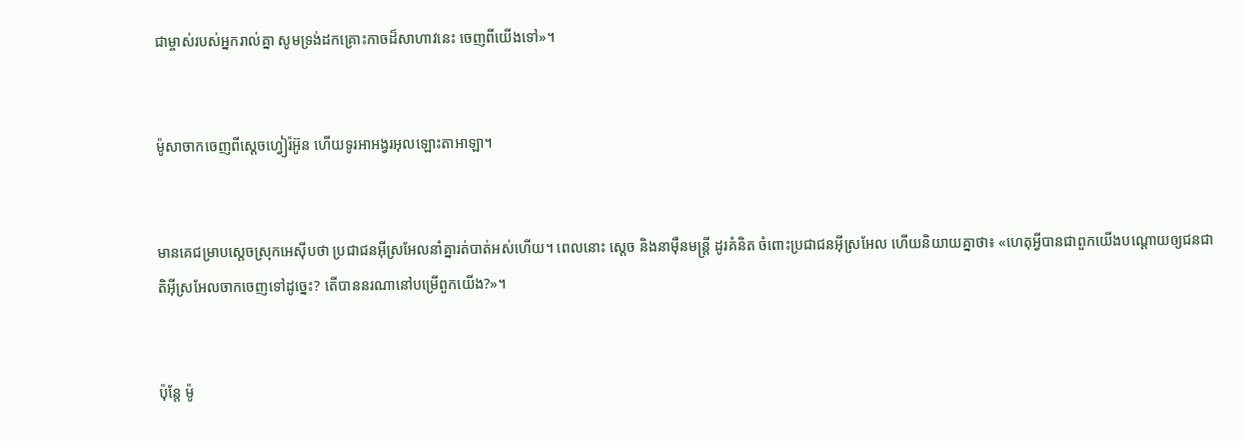ជាម្ចាស់របស់អ្នករាល់គ្នា សូមទ្រង់ដកគ្រោះកាចដ៏សាហាវនេះ ចេញពីយើងទៅ»។


ម៉ូសាចាកចេញពីស្តេចហ្វៀរ៉អ៊ូន ហើយទូរអាអង្វរអុលឡោះ‌តាអាឡា។


មានគេជម្រាបស្តេចស្រុកអេស៊ីបថា ប្រជា‌ជនអ៊ីស្រ‌អែលនាំគ្នារត់បាត់អស់ហើយ។ ពេលនោះ ស្តេច និងនាម៉ឺនមន្ត្រី ដូរគំនិត ចំពោះប្រជា‌ជនអ៊ីស្រ‌អែល ហើយនិយាយគ្នាថា៖ «ហេតុអ្វីបានជាពួកយើងបណ្តោយឲ្យជន‌ជាតិអ៊ីស្រ‌អែលចាកចេញទៅដូច្នេះ? តើបាននរណានៅបម្រើពួកយើង?»។


ប៉ុន្តែ ម៉ូ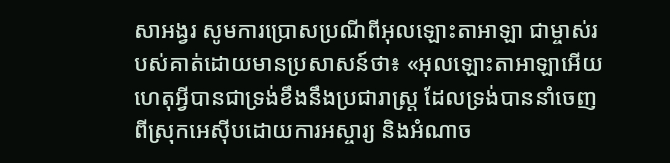សាអង្វរ សូមការប្រោសប្រណីពីអុលឡោះ‌តាអាឡា ជាម្ចាស់របស់គាត់ដោយមានប្រសាសន៍ថា៖ «អុលឡោះ‌តាអាឡាអើយ ហេតុអ្វីបានជាទ្រង់ខឹងនឹងប្រជា‌រាស្ត្រ ដែលទ្រង់បាននាំចេញពីស្រុកអេស៊ីបដោយការអស្ចារ្យ និងអំណាច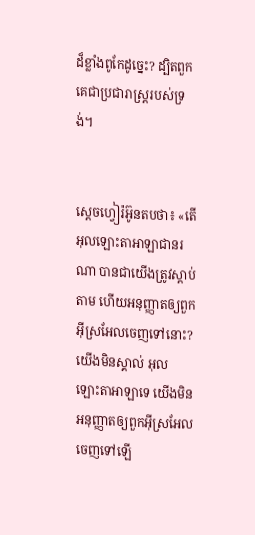ដ៏ខ្លាំងពូកែដូច្នេះ? ដ្បិតពួកគេជាប្រជា‌រាស្ត្ររបស់ទ្រង់។


ស្តេចហ្វៀរ៉អ៊ូនតបថា៖ «តើ អុលឡោះ‌តាអាឡាជានរណា បានជាយើងត្រូវស្តាប់តាម ហើយអនុ‌ញ្ញាតឲ្យពួកអ៊ីស្រ‌អែលចេញទៅនោះ? យើងមិនស្គាល់ អុលឡោះ‌តាអាឡាទេ យើងមិនអនុ‌ញ្ញាតឲ្យពួកអ៊ីស្រ‌អែលចេញទៅឡើ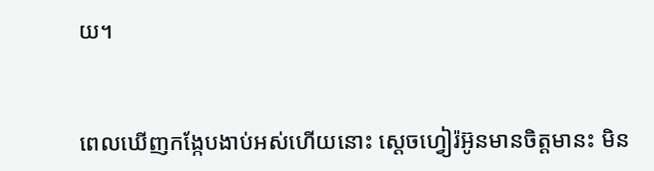យ។


ពេលឃើញកង្កែបងាប់អស់ហើយនោះ ស្តេចហ្វៀរ៉អ៊ូនមានចិត្តមានះ មិន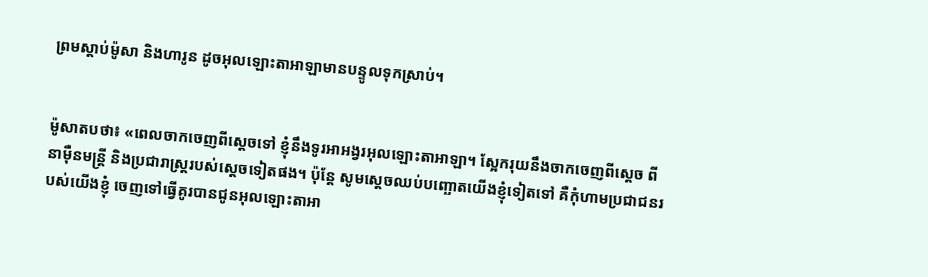ព្រមស្តាប់ម៉ូសា និងហារូន ដូចអុលឡោះ‌តាអាឡាមានបន្ទូលទុកស្រាប់។


ម៉ូសាតបថា៖ «ពេលចាកចេញពីស្តេចទៅ ខ្ញុំនឹងទូរអាអង្វរអុលឡោះ‌តាអាឡា។ ស្អែករុយនឹងចាកចេញពីស្តេច ពីនាម៉ឺនមន្ត្រី និងប្រជា‌រាស្ត្ររបស់ស្តេចទៀតផង។ ប៉ុន្តែ សូមស្តេចឈប់បញ្ឆោតយើងខ្ញុំទៀតទៅ គឺកុំហាមប្រជា‌ជនរបស់យើងខ្ញុំ ចេញទៅធ្វើគូរបានជូនអុលឡោះ‌តាអា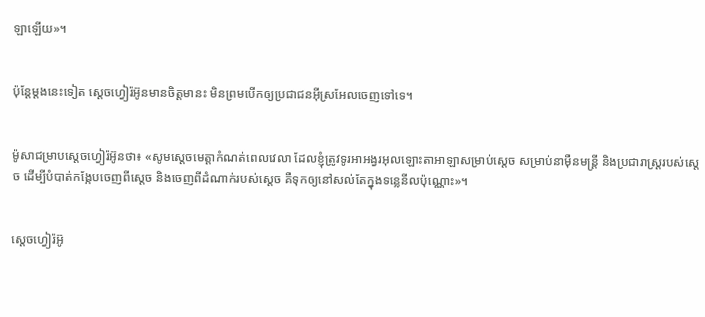ឡាឡើយ»។


ប៉ុន្តែម្តងនេះទៀត ស្តេចហ្វៀរ៉អ៊ូនមានចិត្តមានះ មិនព្រមបើកឲ្យប្រជា‌ជនអ៊ីស្រ‌អែលចេញទៅទេ។


ម៉ូសាជម្រាបស្តេចហ្វៀរ៉អ៊ូនថា៖ «សូមស្តេចមេត្តាកំណត់ពេលវេលា ដែលខ្ញុំត្រូវទូរអាអង្វរអុលឡោះ‌តាអាឡាសម្រាប់ស្តេច សម្រាប់នាម៉ឺនមន្ត្រី និងប្រជា‌រាស្ត្ររបស់ស្តេច ដើម្បីបំបាត់កង្កែបចេញពីស្តេច និងចេញពីដំណាក់របស់ស្តេច គឺទុកឲ្យនៅសល់តែក្នុងទន្លេនីលប៉ុណ្ណោះ»។


ស្តេចហ្វៀរ៉អ៊ូ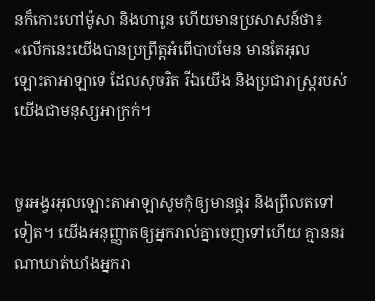នក៏កោះហៅម៉ូសា និងហារូន ហើយមានប្រសាសន៍ថា៖ «លើកនេះយើងបានប្រព្រឹត្តអំពើបាបមែន មានតែអុលឡោះ‌តាអាឡាទេ ដែលសុចរិត រីឯយើង និងប្រជា‌រាស្ត្ររបស់យើងជាមនុស្សអាក្រក់។


ចូរអង្វរអុលឡោះ‌តាអាឡាសូមកុំឲ្យមានផ្គរ និងព្រឹលតទៅទៀត។ យើងអនុ‌ញ្ញាតឲ្យអ្នករាល់គ្នាចេញទៅហើយ គ្មាននរណាឃាត់ឃាំងអ្នករា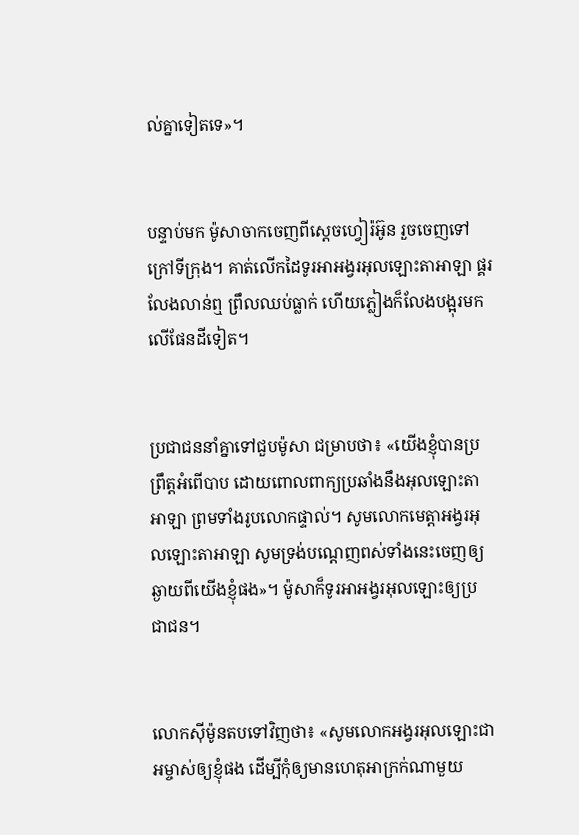ល់គ្នាទៀតទេ»។


បន្ទាប់មក ម៉ូសាចាកចេញពីស្តេចហ្វៀរ៉អ៊ូន រួចចេញទៅក្រៅទីក្រុង។ គាត់លើកដៃទូរអាអង្វរអុលឡោះ‌តាអាឡា ផ្គរលែងលាន់ឮ ព្រឹលឈប់ធ្លាក់ ហើយភ្លៀងក៏លែងបង្អុរមកលើផែនដីទៀត។


ប្រជា‌ជននាំគ្នាទៅជួបម៉ូសា ជម្រាបថា៖ «យើងខ្ញុំបានប្រព្រឹត្តអំពើបាប ដោយពោលពាក្យប្រឆាំងនឹងអុលឡោះ‌តាអាឡា ព្រមទាំងរូបលោកផ្ទាល់។ សូមលោកមេត្តាអង្វរអុលឡោះ‌តាអាឡា សូមទ្រង់បណ្តេញពស់ទាំងនេះចេញឲ្យឆ្ងាយពីយើងខ្ញុំផង»។ ម៉ូសាក៏ទូរអាអង្វរអុលឡោះឲ្យប្រជា‌ជន។


លោកស៊ីម៉ូនតបទៅវិញថា៖ «សូមលោកអង្វរអុលឡោះ‌ជាអម្ចាស់ឲ្យខ្ញុំផង ដើម្បីកុំឲ្យមានហេតុអាក្រក់ណាមួយ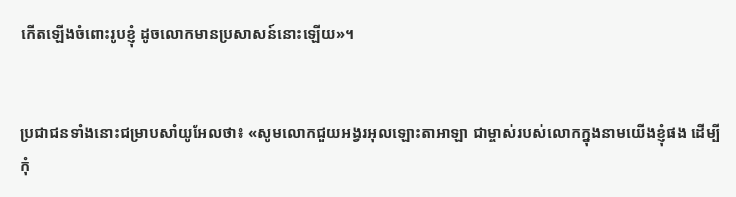កើតឡើងចំពោះរូបខ្ញុំ ដូចលោកមានប្រសាសន៍នោះឡើយ»។


ប្រជា‌ជនទាំងនោះជម្រាបសាំយូ‌អែលថា៖ «សូមលោកជួយអង្វរអុលឡោះ‌តាអាឡា ជាម្ចាស់របស់លោកក្នុងនាមយើងខ្ញុំផង ដើម្បីកុំ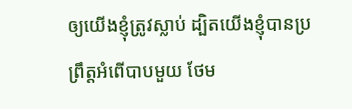ឲ្យយើងខ្ញុំត្រូវស្លាប់ ដ្បិតយើងខ្ញុំបានប្រព្រឹត្តអំពើបាបមួយ ថែម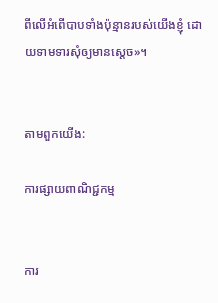ពីលើអំពើបាបទាំងប៉ុន្មានរបស់យើងខ្ញុំ ដោយទាមទារសុំឲ្យមានស្តេច»។


តាមពួកយើង:

ការផ្សាយពាណិជ្ជកម្ម


ការ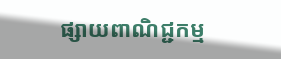ផ្សាយពាណិជ្ជកម្ម